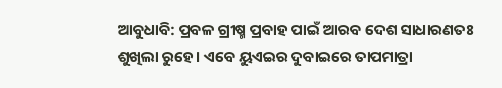ଆବୁଧାବି: ପ୍ରବଳ ଗ୍ରୀଷ୍ମ ପ୍ରବାହ ପାଇଁ ଆରବ ଦେଶ ସାଧାରଣତଃ ଶୁଖିଲା ରୁହେ। ଏବେ ୟୁଏଇର ଦୁବାଇରେ ତାପମାତ୍ରା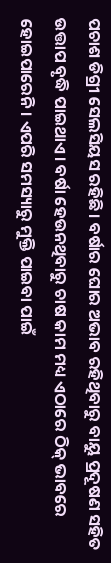ପଚାଶ ଡିଗ୍ରୀ ସେଲସିୟସ ରହିଛି। ବର୍ଷାର ଘୋର ଅଭାବ ରହିଥିବାରୁ ବାୟୁ ପ୍ରଦୂଷଣ ସହିତ ଉତ୍ତାପ ବୃଦ୍ଧି ପାଇଥାଏ। ବର୍ଷା ହେଉନଥିବାରୁ ଚାଷ କାମ ମଧ୍ୟ ଏଠାରେ ଠିକ୍ ଭାବରେ ହୋଇପାରେନି। ଏପରି ସମସ୍ୟାରୁ ମୁକ୍ତି ପାଇବା ପାଇଁ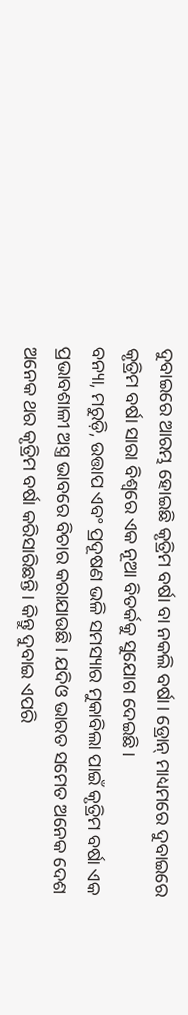ଦୁବାଇରେ ଆରମ୍ଭ ହୋଇଛି କୃତ୍ରିମ ବର୍ଷା ବା ନକଲି ବର୍ଷା। ଡ୍ରୋନ୍ ମାଧ୍ୟମରେ ଦୁବାଇରେ କୃତ୍ରିମ ବର୍ଷା ସାରା ବିଶ୍ୱରେ ଏକ ନୂଆ ବିତର୍କକୁ ସୁଯୋଗ ଦେଇଛି।
ବନ୍ୟା, ମରୁଡ଼ି, ଉତ୍ତାପ ଏବଂ ପ୍ରଦୂଷଣ ଭଳି ସମସ୍ୟାର ମୁକାବିଲା ପାଇଁ କୃତ୍ରିମ ବର୍ଷା ଏକ ପ୍ରଭାବଶାଳୀ ଅସ୍ତ୍ର ଭାବରେ ବିଚାର କରାଯାଉଛି। ଯଦିଓ ଭାରତ ସମେତ ଅନେକ ଦେଶ ଅନେକ ଥର କୃତ୍ରିମ ବର୍ଷା କରିସାରିଛନ୍ତି। କିନ୍ତୁ ଦୁବାଇ ଏପରି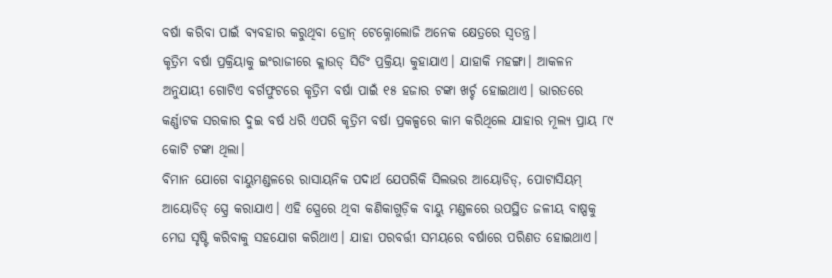ବର୍ଷା କରିବା ପାଇଁ ବ୍ୟବହାର କରୁଥିବା ଡ୍ରୋନ୍ ଟେକ୍ନୋଲୋଜି ଅନେକ କ୍ଷେତ୍ରରେ ସ୍ୱତନ୍ତ୍ର।
କୃତ୍ରିମ ବର୍ଷା ପ୍ରକ୍ରିୟାକୁ ଇଂରାଜୀରେ କ୍ଲାଉଡ୍ ସିଡିଂ ପ୍ରକ୍ରିୟା କୁହାଯାଏ। ଯାହାକି ମହଙ୍ଗା। ଆକଳନ ଅନୁଯାୟୀ ଗୋଟିଏ ବର୍ଗଫୁଟରେ କୃତ୍ରିମ ବର୍ଷା ପାଇଁ ୧୫ ହଜାର ଟଙ୍କା ଖର୍ଚ୍ଚ ହୋଇଥାଏ। ଭାରତରେ କର୍ଣ୍ଣାଟକ ସରକାର ଦୁଇ ବର୍ଷ ଧରି ଏପରି କୃତ୍ରିମ ବର୍ଷା ପ୍ରକଳ୍ପରେ କାମ କରିଥିଲେ ଯାହାର ମୂଲ୍ୟ ପ୍ରାୟ ୮୯ କୋଟି ଟଙ୍କା ଥିଲା।
ବିମାନ ଯୋଗେ ବାୟୁମଣ୍ଡଳରେ ରାସାୟନିକ ପଦାର୍ଥ ଯେପରିକି ସିଲଭର ଆୟୋଡିଡ୍, ପୋଟାସିୟମ୍ ଆୟୋଡିଡ୍ ସ୍ପ୍ରେ କରାଯାଏ। ଏହି ସ୍ପ୍ରେରେ ଥିବା କଣିକାଗୁଡ଼ିକ ବାୟୁ ମଣ୍ଡଳରେ ଉପସ୍ଥିତ ଜଳୀୟ ବାଷ୍ପକୁ ମେଘ ସୃଷ୍ଟି କରିବାକୁ ସହଯୋଗ କରିଥାଏ। ଯାହା ପରବର୍ତ୍ତୀ ସମୟରେ ବର୍ଷାରେ ପରିଣତ ହୋଇଥାଏ।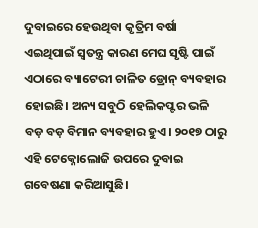ଦୁବାଇରେ ହେଉଥିବା କୃତ୍ରିମ ବର୍ଷା ଏଇଥିପାଇଁ ସ୍ୱତନ୍ତ୍ର କାରଣ ମେଘ ସୃଷ୍ଟି ପାଇଁ ଏଠାରେ ବ୍ୟାଟେରୀ ଚାଳିତ ଡ୍ରୋନ୍ ବ୍ୟବହାର ହୋଇଛି। ଅନ୍ୟ ସବୁଠି ହେଲିକପ୍ଟର ଭଳି ବଡ଼ ବଡ଼ ବିମାନ ବ୍ୟବହାର ହୁଏ। ୨୦୧୭ ଠାରୁ ଏହି ଟେକ୍ନୋଲୋଜି ଉପରେ ଦୁବାଇ ଗବେଷଣା କରିଆସୁଛି।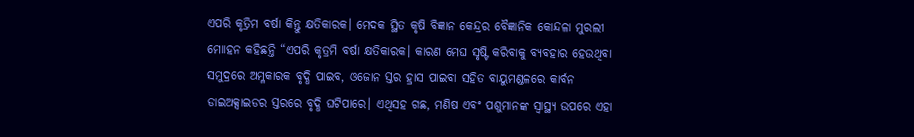ଏପରି କୃତ୍ରିମ ବର୍ଷା କିନ୍ତୁ କ୍ଷତିକାରକ। ମେଦକ ସ୍ଥିତ କୃଷି ବିଜ୍ଞାନ କେନ୍ଦ୍ରର ବୈଜ୍ଞାନିକ କୋନ୍ଦଳା ମୁରଲୀ ମୋାହନ କହିଛନ୍ତି “ଏପରି କୃତ୍ରମି ବର୍ଷା କ୍ଷତିକାରକ। କାରଣ ମେଘ ସୃଷ୍ଟି କରିବାକୁ ବ୍ୟବହାର ହେଉଥିବା ସମୁଦ୍ରରେ ଅମ୍ଳକାରକ ବୃଦ୍ଧି ପାଇବ, ଓଜୋନ ସ୍ତର ହ୍ରାସ ପାଇବା ସହିତ ବାୟୁମଣ୍ଡଳରେ କାର୍ବନ ଡାଇଅକ୍ସାଇଡର ସ୍ତରରେ ବୃଦ୍ଧି ଘଟିପାରେ। ଏଥିସହ ଗଛ, ମଣିଷ ଏବଂ ପଶୁମାନଙ୍କ ସ୍ୱାସ୍ଥ୍ୟ ଉପରେ ଏହା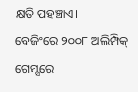କ୍ଷତି ପହଞ୍ଚାଏ।
ବେଜିଂରେ ୨୦୦୮ ଅଲିମ୍ପିକ୍ ଗେମ୍ସରେ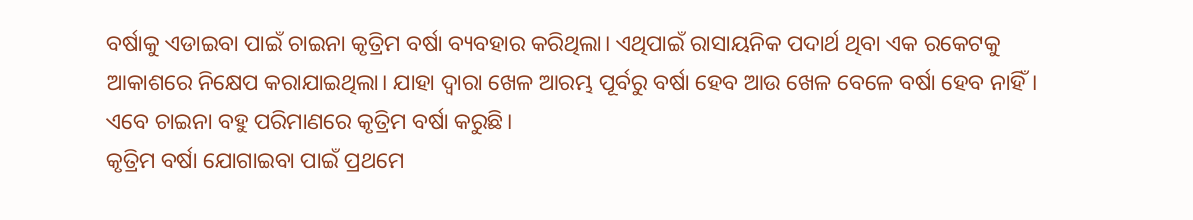ବର୍ଷାକୁ ଏଡାଇବା ପାଇଁ ଚାଇନା କୃତ୍ରିମ ବର୍ଷା ବ୍ୟବହାର କରିଥିଲା। ଏଥିପାଇଁ ରାସାୟନିକ ପଦାର୍ଥ ଥିବା ଏକ ରକେଟକୁ ଆକାଶରେ ନିକ୍ଷେପ କରାଯାଇଥିଲା। ଯାହା ଦ୍ୱାରା ଖେଳ ଆରମ୍ଭ ପୂର୍ବରୁ ବର୍ଷା ହେବ ଆଉ ଖେଳ ବେଳେ ବର୍ଷା ହେବ ନାହିଁ। ଏବେ ଚାଇନା ବହୁ ପରିମାଣରେ କୃତ୍ରିମ ବର୍ଷା କରୁଛି।
କୃତ୍ରିମ ବର୍ଷା ଯୋଗାଇବା ପାଇଁ ପ୍ରଥମେ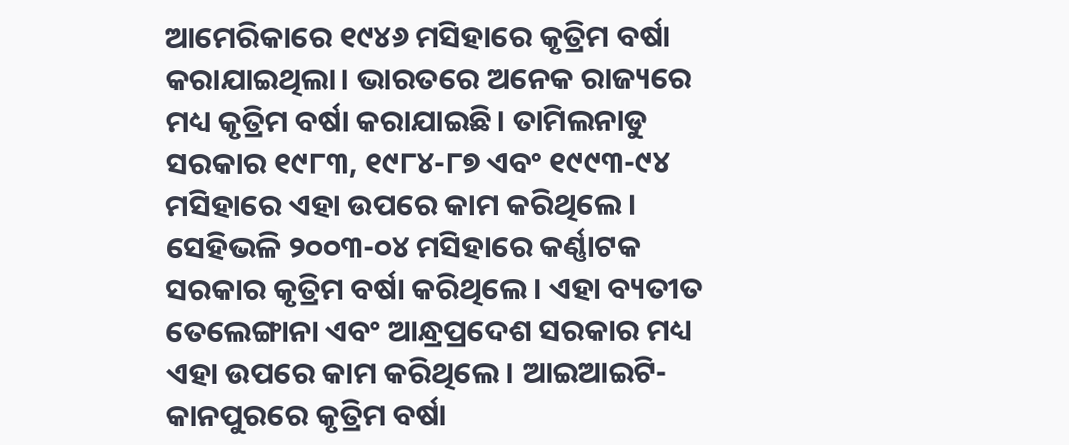ଆମେରିକାରେ ୧୯୪୬ ମସିହାରେ କୃତ୍ରିମ ବର୍ଷା କରାଯାଇଥିଲା। ଭାରତରେ ଅନେକ ରାଜ୍ୟରେ ମଧ୍ୟ କୃତ୍ରିମ ବର୍ଷା କରାଯାଇଛି। ତାମିଲନାଡୁ ସରକାର ୧୯୮୩, ୧୯୮୪-୮୭ ଏବଂ ୧୯୯୩-୯୪ ମସିହାରେ ଏହା ଉପରେ କାମ କରିଥିଲେ। ସେହିଭଳି ୨୦୦୩-୦୪ ମସିହାରେ କର୍ଣ୍ଣାଟକ ସରକାର କୃତ୍ରିମ ବର୍ଷା କରିଥିଲେ। ଏହା ବ୍ୟତୀତ ତେଲେଙ୍ଗାନା ଏବଂ ଆନ୍ଧ୍ରପ୍ରଦେଶ ସରକାର ମଧ୍ୟ ଏହା ଉପରେ କାମ କରିଥିଲେ। ଆଇଆଇଟି-କାନପୁରରେ କୃତ୍ରିମ ବର୍ଷା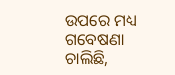ଉପରେ ମଧ୍ୟ ଗବେଷଣା ଚାଲିଛି,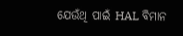ଯେଉଁଥି ପାଇଁ HAL ବିମାନ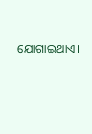ଯୋଗାଇଥାଏ।